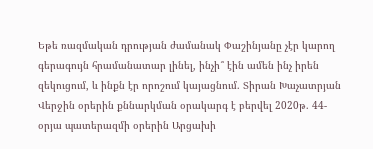Եթե ռազմական դրության ժամանակ Փաշինյանը չէր կարող գերագույն հրամանատար լինել, ինչի՞ էին ամեն ինչ իրեն զեկուցում, և ինքն էր որոշում կայացնում. Տիրան Խաչատրյան
Վերջին օրերին քննարկման օրակարգ է բերվել 2020թ. 44-օրյա պատերազմի օրերին Արցախի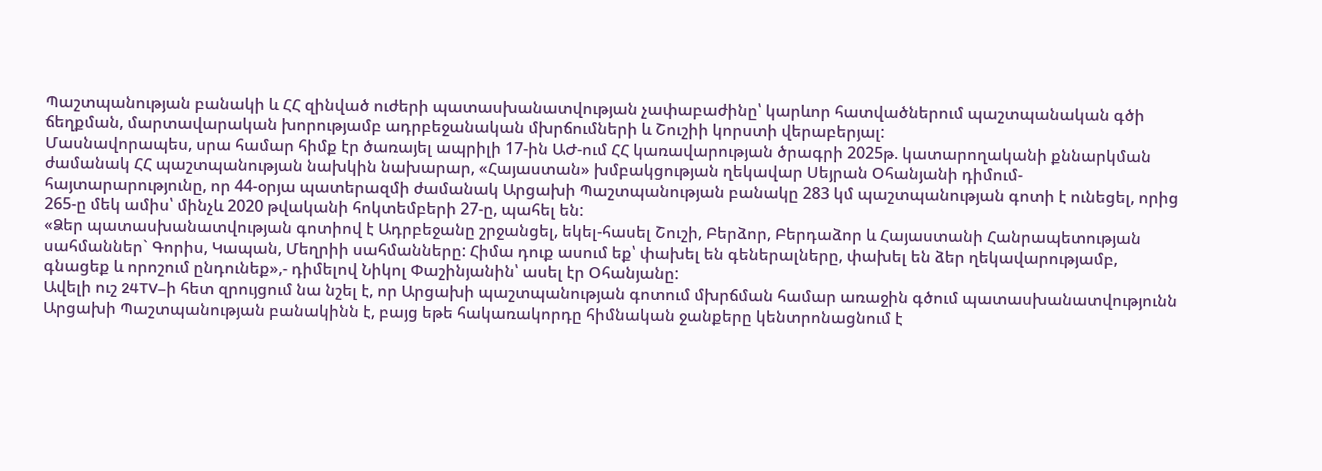Պաշտպանության բանակի և ՀՀ զինված ուժերի պատասխանատվության չափաբաժինը՝ կարևոր հատվածներում պաշտպանական գծի ճեղքման, մարտավարական խորությամբ ադրբեջանական մխրճումների և Շուշիի կորստի վերաբերյալ:
Մասնավորապես, սրա համար հիմք էր ծառայել ապրիլի 17-ին ԱԺ-ում ՀՀ կառավարության ծրագրի 2025թ. կատարողականի քննարկման ժամանակ ՀՀ պաշտպանության նախկին նախարար, «Հայաստան» խմբակցության ղեկավար Սեյրան Օհանյանի դիմում-հայտարարությունը, որ 44-օրյա պատերազմի ժամանակ Արցախի Պաշտպանության բանակը 283 կմ պաշտպանության գոտի է ունեցել, որից 265-ը մեկ ամիս՝ մինչև 2020 թվականի հոկտեմբերի 27-ը, պահել են:
«Ձեր պատասխանատվության գոտիով է Ադրբեջանը շրջանցել, եկել-հասել Շուշի, Բերձոր, Բերդաձոր և Հայաստանի Հանրապետության սահմաններ` Գորիս, Կապան, Մեղրիի սահմանները: Հիմա դուք ասում եք՝ փախել են գեներալները, փախել են ձեր ղեկավարությամբ, գնացեք և որոշում ընդունեք»,- դիմելով Նիկոլ Փաշինյանին՝ ասել էր Օհանյանը:
Ավելի ուշ 24TV–ի հետ զրույցում նա նշել է, որ Արցախի պաշտպանության գոտում մխրճման համար առաջին գծում պատասխանատվությունն Արցախի Պաշտպանության բանակինն է, բայց եթե հակառակորդը հիմնական ջանքերը կենտրոնացնում է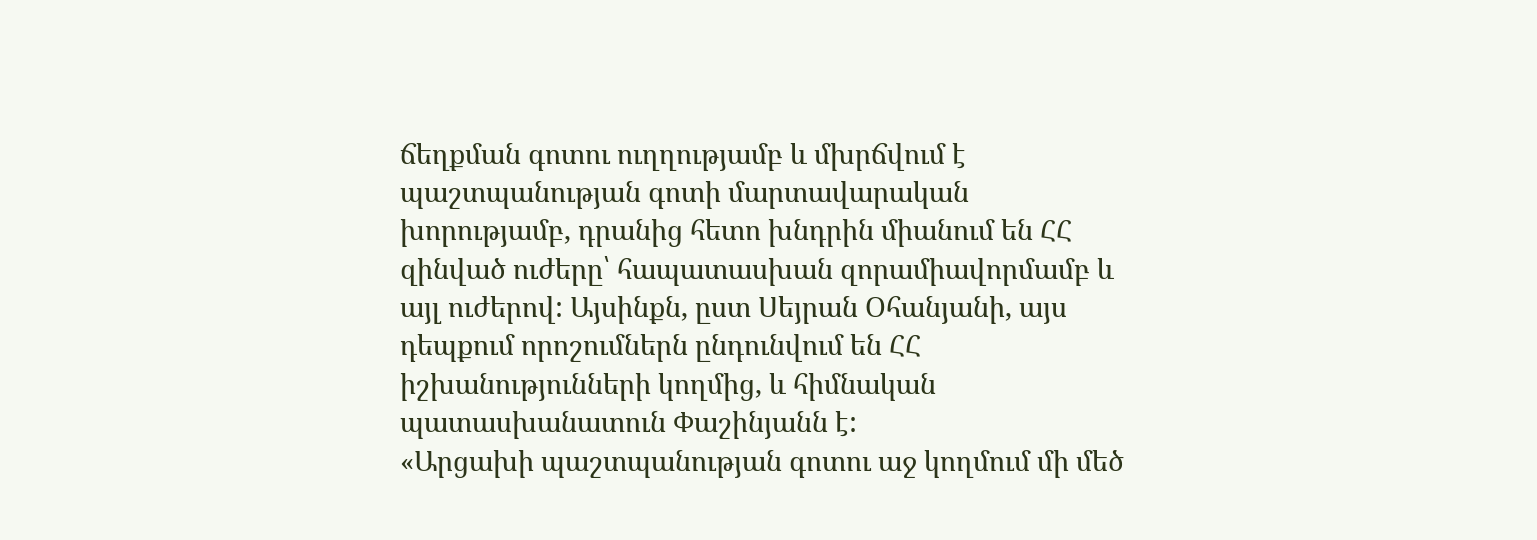ճեղքման գոտու ուղղությամբ և մխրճվում է պաշտպանության գոտի մարտավարական խորությամբ, դրանից հետո խնդրին միանում են ՀՀ զինված ուժերը՝ հապատասխան զորամիավորմամբ և այլ ուժերով: Այսինքն, ըստ Սեյրան Օհանյանի, այս դեպքում որոշումներն ընդունվում են ՀՀ իշխանությունների կողմից, և հիմնական պատասխանատուն Փաշինյանն է:
«Արցախի պաշտպանության գոտու աջ կողմում մի մեծ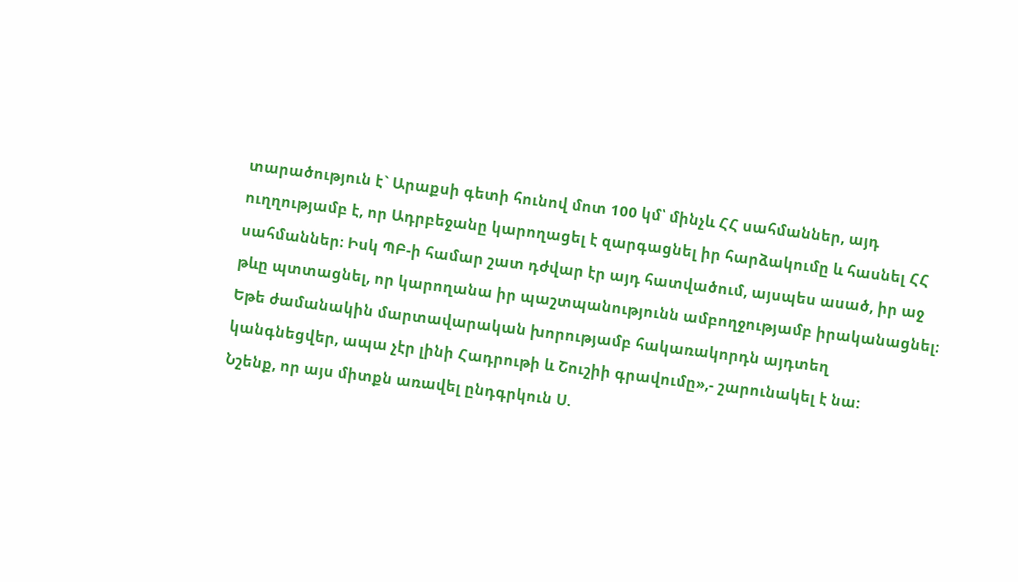տարածություն է` Արաքսի գետի հունով մոտ 100 կմ՝ մինչև ՀՀ սահմաններ, այդ ուղղությամբ է, որ Ադրբեջանը կարողացել է զարգացնել իր հարձակումը և հասնել ՀՀ սահմաններ։ Իսկ ՊԲ-ի համար շատ դժվար էր այդ հատվածում, այսպես ասած, իր աջ թևը պտտացնել, որ կարողանա իր պաշտպանությունն ամբողջությամբ իրականացնել։ Եթե ժամանակին մարտավարական խորությամբ հակառակորդն այդտեղ կանգնեցվեր, ապա չէր լինի Հադրութի և Շուշիի գրավումը»,- շարունակել է նա:
Նշենք, որ այս միտքն առավել ընդգրկուն Ս.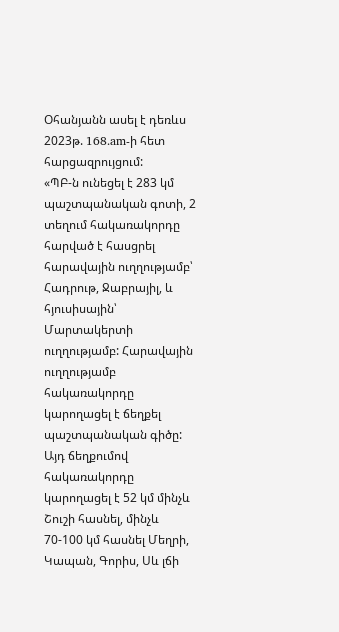Օհանյանն ասել է դեռևս 2023թ. 168.am-ի հետ հարցազրույցում:
«ՊԲ-ն ունեցել է 283 կմ պաշտպանական գոտի, 2 տեղում հակառակորդը հարված է հասցրել հարավային ուղղությամբ՝ Հադրութ, Ջաբրայիլ, և հյուսիսային՝ Մարտակերտի ուղղությամբ: Հարավային ուղղությամբ հակառակորդը կարողացել է ճեղքել պաշտպանական գիծը: Այդ ճեղքումով հակառակորդը կարողացել է 52 կմ մինչև Շուշի հասնել, մինչև 70-100 կմ հասնել Մեղրի, Կապան, Գորիս, Սև լճի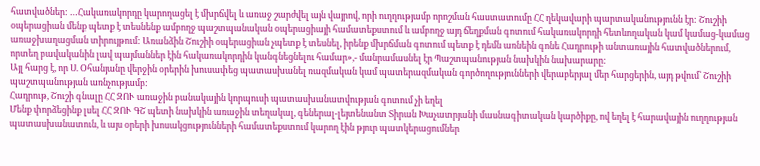հատվածներ: …Հակառակորդը կարողացել է մխրճվել և առաջ շարժվել այն վայրով, որի ուղղությամբ որոշման հաստատումը ՀՀ ղեկավարի պարտականությունն էր: Շուշիի օպերացիան մենք պետք է տեսնենք ամբողջ պաշտպանական օպերացիայի համատեքստում և ամբողջ այդ ճեղքման գոտում հակառակորդի հետևողական կամ կամաց-կամաց առաջխաղացման տիրույթում: Առանձին Շուշիի օպերացիան չպետք է տեսնել, իրենք մխրճման գոտում պետք է դեմն առնեին գոնե Հադրութի անտառային հատվածներում, որտեղ բավականին լավ պայմաններ էին հակառակորդին կանգնեցնելու համար»,- մանրամասնել էր Պաշտպանության նախկին նախարարը:
Այլ հարց է, որ Ս. Օհանյանը վերջին օրերին խուսափեց պատասխանել ռազմական կամ պատերազմական գործողությունների վերաբերյալ մեր հարցերին, այդ թվում՝ Շուշիի պաշտպանության առնչությամբ:
Հադրութ, Շուշի գնալը ՀՀ ԶՈՒ առաջին բանակային կորպուսի պատասխանատվության գոտում չի եղել
Մենք փորձեցինք լսել ՀՀ ԶՈՒ ԳՇ պետի նախկին առաջին տեղակալ, գեներալ-լեյտենանտ Տիրան Խաչատրյանի մասնագիտական կարծիքը, ով եղել է հարավային ուղղության պատասխանատուն, և այս օրերի խոսակցությունների համատեքստում կարող էին թյուր պատկերացումներ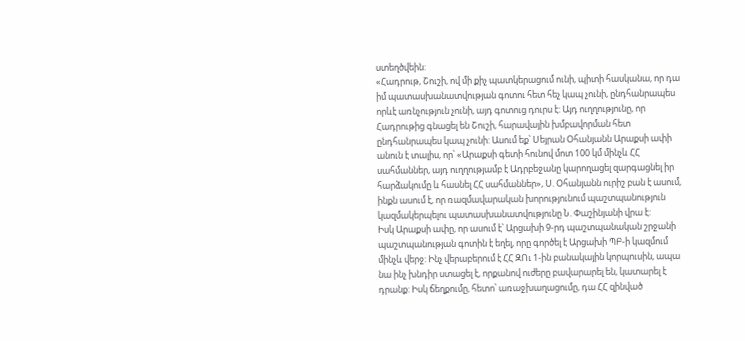ստեղծվեին:
«Հադրութ, Շուշի, ով մի քիչ պատկերացում ունի, պիտի հասկանա, որ դա իմ պատասխանատվության գոտու հետ հեչ կապ չունի, ընդհանրապես որևէ առնչություն չունի, այդ գոտուց դուրս է: Այդ ուղղությունը, որ Հադրութից գնացել են Շուշի, հարավային խմբավորման հետ ընդհանրապես կապ չունի: Ասում եք՝ Սեյրան Օհանյանն Արաքսի ափի անուն է տալիս, որ՝ «Արաքսի գետի հունով մոտ 100 կմ մինչև ՀՀ սահմաններ, այդ ուղղությամբ է Ադրբեջանը կարողացել զարգացնել իր հարձակումը և հասնել ՀՀ սահմաններ», Ս. Օհանյանն ուրիշ բան է ասում, ինքն ասում է, որ ռազմավարական խորությունում պաշտպանություն կազմակերպելու պատասխանատվությունը Ն. Փաշինյանի վրա է:
Իսկ Արաքսի ափը, որ ասում է՝ Արցախի 9-րդ պաշտպանական շրջանի պաշտպանության գոտին է եղել, որը գործել է Արցախի ՊԲ-ի կազմում մինչև վերջ: Ինչ վերաբերում է ՀՀ ԶՈւ 1-ին բանակային կորպուսին, ապա նա ինչ խնդիր ստացել է, որքանով ուժերը բավարարել են, կատարել է դրանք: Իսկ ճեղքումը, հետո՝ առաջխաղացումը, դա ՀՀ զինված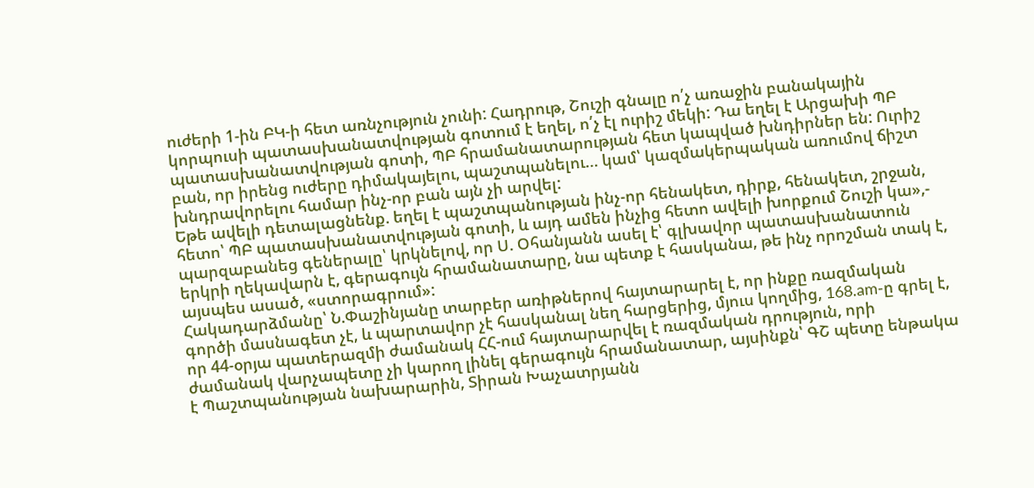ուժերի 1-ին ԲԿ-ի հետ առնչություն չունի: Հադրութ, Շուշի գնալը ո՛չ առաջին բանակային կորպուսի պատասխանատվության գոտում է եղել, ո՛չ էլ ուրիշ մեկի: Դա եղել է Արցախի ՊԲ պատասխանատվության գոտի, ՊԲ հրամանատարության հետ կապված խնդիրներ են: Ուրիշ բան, որ իրենց ուժերը դիմակայելու, պաշտպանելու… կամ՝ կազմակերպական առումով ճիշտ խնդրավորելու համար ինչ-որ բան այն չի արվել:
Եթե ավելի դետալացնենք. եղել է պաշտպանության ինչ-որ հենակետ, դիրք, հենակետ, շրջան, հետո՝ ՊԲ պատասխանատվության գոտի, և այդ ամեն ինչից հետո ավելի խորքում Շուշի կա»,- պարզաբանեց գեներալը՝ կրկնելով, որ Ս. Օհանյանն ասել է՝ գլխավոր պատասխանատուն երկրի ղեկավարն է, գերագույն հրամանատարը, նա պետք է հասկանա, թե ինչ որոշման տակ է, այսպես ասած, «ստորագրում»:
Հակադարձմանը՝ Ն.Փաշինյանը տարբեր առիթներով հայտարարել է, որ ինքը ռազմական գործի մասնագետ չէ, և պարտավոր չէ հասկանալ նեղ հարցերից, մյուս կողմից, 168.am-ը գրել է, որ 44-օրյա պատերազմի ժամանակ ՀՀ-ում հայտարարվել է ռազմական դրություն, որի ժամանակ վարչապետը չի կարող լինել գերագույն հրամանատար, այսինքն՝ ԳՇ պետը ենթակա է Պաշտպանության նախարարին, Տիրան Խաչատրյանն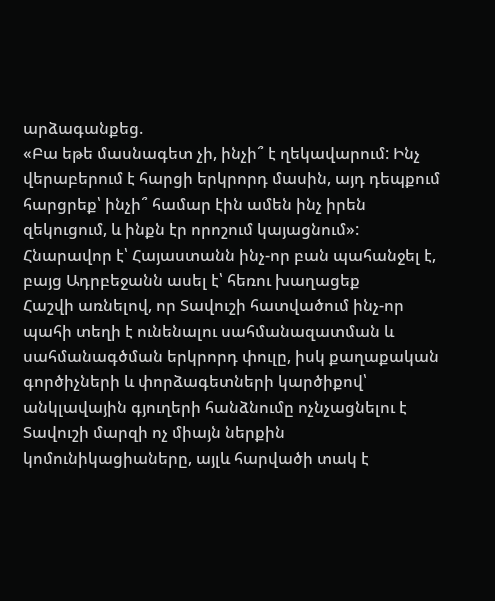արձագանքեց.
«Բա եթե մասնագետ չի, ինչի՞ է ղեկավարում: Ինչ վերաբերում է հարցի երկրորդ մասին, այդ դեպքում հարցրեք՝ ինչի՞ համար էին ամեն ինչ իրեն զեկուցում, և ինքն էր որոշում կայացնում»:
Հնարավոր է՝ Հայաստանն ինչ-որ բան պահանջել է, բայց Ադրբեջանն ասել է՝ հեռու խաղացեք
Հաշվի առնելով, որ Տավուշի հատվածում ինչ-որ պահի տեղի է ունենալու սահմանազատման և սահմանագծման երկրորդ փուլը, իսկ քաղաքական գործիչների և փորձագետների կարծիքով՝ անկլավային գյուղերի հանձնումը ոչնչացնելու է Տավուշի մարզի ոչ միայն ներքին կոմունիկացիաները, այլև հարվածի տակ է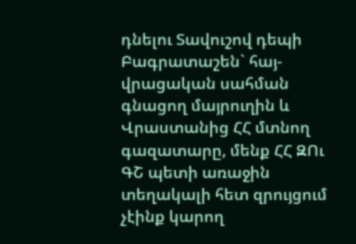դնելու Տավուշով դեպի Բագրատաշեն` հայ-վրացական սահման գնացող մայրուղին և Վրաստանից ՀՀ մտնող գազատարը, մենք ՀՀ ԶՈւ ԳՇ պետի առաջին տեղակալի հետ զրույցում չէինք կարող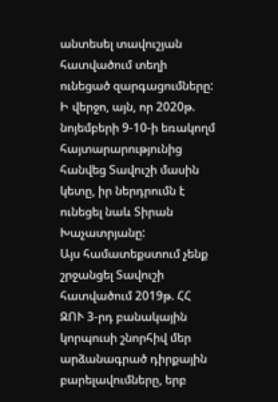անտեսել տավուշյան հատվածում տեղի ունեցած զարգացումները:
Ի վերջո, այն, որ 2020թ. նոյեմբերի 9-10-ի եռակողմ հայտարարությունից հանվեց Տավուշի մասին կետը, իր ներդրումն է ունեցել նաև Տիրան Խաչատրյանը:
Այս համատեքստում չենք շրջանցել Տավուշի հատվածում 2019թ. ՀՀ ԶՈՒ 3-րդ բանակային կորպուսի շնորհիվ մեր արձանագրած դիրքային բարելավումները, երբ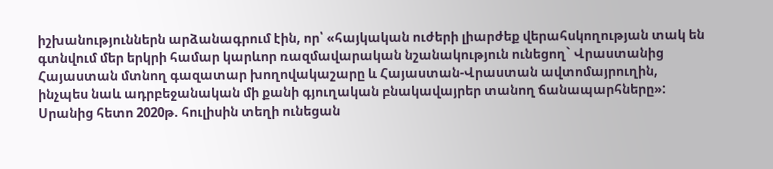իշխանություններն արձանագրում էին, որ՝ «հայկական ուժերի լիարժեք վերահսկողության տակ են գտնվում մեր երկրի համար կարևոր ռազմավարական նշանակություն ունեցող` Վրաստանից Հայաստան մտնող գազատար խողովակաշարը և Հայաստան-Վրաստան ավտոմայրուղին, ինչպես նաև ադրբեջանական մի քանի գյուղական բնակավայրեր տանող ճանապարհները»:
Սրանից հետո 2020թ. հուլիսին տեղի ունեցան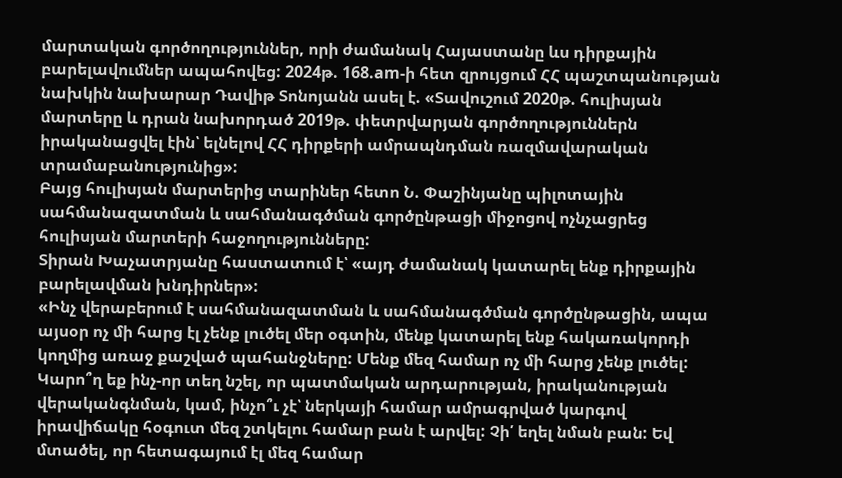մարտական գործողություններ, որի ժամանակ Հայաստանը ևս դիրքային բարելավումներ ապահովեց: 2024թ. 168.am-ի հետ զրույցում ՀՀ պաշտպանության նախկին նախարար Դավիթ Տոնոյանն ասել է. «Տավուշում 2020թ. հուլիսյան մարտերը և դրան նախորդած 2019թ. փետրվարյան գործողություններն իրականացվել էին՝ ելնելով ՀՀ դիրքերի ամրապնդման ռազմավարական տրամաբանությունից»:
Բայց հուլիսյան մարտերից տարիներ հետո Ն. Փաշինյանը պիլոտային սահմանազատման և սահմանագծման գործընթացի միջոցով ոչնչացրեց հուլիսյան մարտերի հաջողությունները:
Տիրան Խաչատրյանը հաստատում է՝ «այդ ժամանակ կատարել ենք դիրքային բարելավման խնդիրներ»:
«Ինչ վերաբերում է սահմանազատման և սահմանագծման գործընթացին, ապա այսօր ոչ մի հարց էլ չենք լուծել մեր օգտին, մենք կատարել ենք հակառակորդի կողմից առաջ քաշված պահանջները: Մենք մեզ համար ոչ մի հարց չենք լուծել: Կարո՞ղ եք ինչ-որ տեղ նշել, որ պատմական արդարության, իրականության վերականգնման, կամ, ինչո՞ւ չէ՝ ներկայի համար ամրագրված կարգով իրավիճակը հօգուտ մեզ շտկելու համար բան է արվել: Չի՛ եղել նման բան: Եվ մտածել, որ հետագայում էլ մեզ համար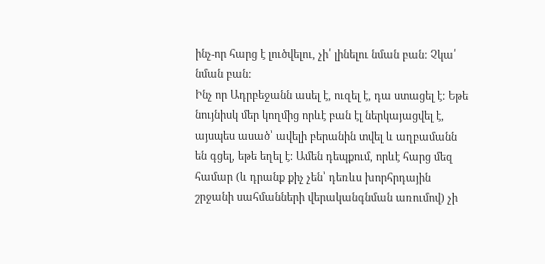ինչ-որ հարց է լուծվելու, չի՛ լինելու նման բան: Չկա՛ նման բան:
Ինչ որ Ադրբեջանն ասել է, ուզել է, դա ստացել է: Եթե նույնիսկ մեր կողմից որևէ բան էլ ներկայացվել է, այսպես ասած՝ ավելի բերանին տվել և աղբամանն են գցել, եթե եղել է: Ամեն դեպքում, որևէ հարց մեզ համար (և դրանք քիչ չեն՝ դեռևս խորհրդային շրջանի սահմանների վերականգնման առումով) չի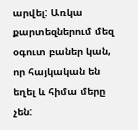արվել: Առկա քարտեզներում մեզ օգուտ բաներ կան, որ հայկական են եղել և հիմա մերը չեն: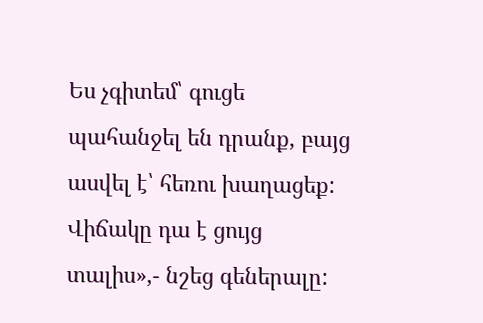Ես չգիտեմ՝ գուցե պահանջել են դրանք, բայց ասվել է՝ հեռու խաղացեք: Վիճակը դա է ցույց տալիս»,- նշեց գեներալը: